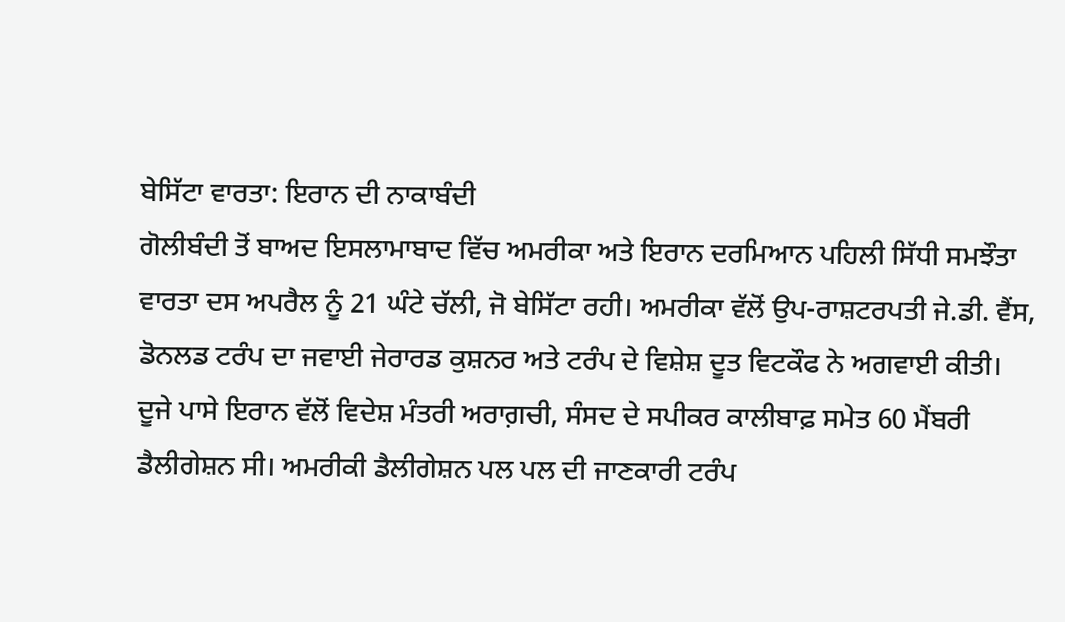ਬੇਸਿੱਟਾ ਵਾਰਤਾ: ਇਰਾਨ ਦੀ ਨਾਕਾਬੰਦੀ
ਗੋਲੀਬੰਦੀ ਤੋਂ ਬਾਅਦ ਇਸਲਾਮਾਬਾਦ ਵਿੱਚ ਅਮਰੀਕਾ ਅਤੇ ਇਰਾਨ ਦਰਮਿਆਨ ਪਹਿਲੀ ਸਿੱਧੀ ਸਮਝੌਤਾ ਵਾਰਤਾ ਦਸ ਅਪਰੈਲ ਨੂੰ 21 ਘੰਟੇ ਚੱਲੀ, ਜੋ ਬੇਸਿੱਟਾ ਰਹੀ। ਅਮਰੀਕਾ ਵੱਲੋਂ ਉਪ-ਰਾਸ਼ਟਰਪਤੀ ਜੇ.ਡੀ. ਵੈਂਸ, ਡੋਨਲਡ ਟਰੰਪ ਦਾ ਜਵਾਈ ਜੇਰਾਰਡ ਕੁਸ਼ਨਰ ਅਤੇ ਟਰੰਪ ਦੇ ਵਿਸ਼ੇਸ਼ ਦੂਤ ਵਿਟਕੌਫ ਨੇ ਅਗਵਾਈ ਕੀਤੀ। ਦੂਜੇ ਪਾਸੇ ਇਰਾਨ ਵੱਲੋਂ ਵਿਦੇਸ਼ ਮੰਤਰੀ ਅਰਾਗ਼ਚੀ, ਸੰਸਦ ਦੇ ਸਪੀਕਰ ਕਾਲੀਬਾਫ਼ ਸਮੇਤ 60 ਮੈਂਬਰੀ ਡੈਲੀਗੇਸ਼ਨ ਸੀ। ਅਮਰੀਕੀ ਡੈਲੀਗੇਸ਼ਨ ਪਲ ਪਲ ਦੀ ਜਾਣਕਾਰੀ ਟਰੰਪ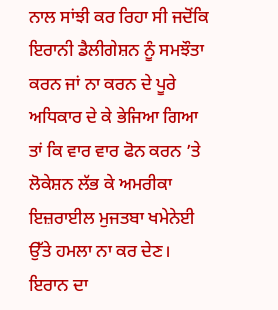ਨਾਲ ਸਾਂਝੀ ਕਰ ਰਿਹਾ ਸੀ ਜਦੋਂਕਿ ਇਰਾਨੀ ਡੈਲੀਗੇਸ਼ਨ ਨੂੰ ਸਮਝੌਤਾ ਕਰਨ ਜਾਂ ਨਾ ਕਰਨ ਦੇ ਪੂਰੇ ਅਧਿਕਾਰ ਦੇ ਕੇ ਭੇਜਿਆ ਗਿਆ ਤਾਂ ਕਿ ਵਾਰ ਵਾਰ ਫੋਨ ਕਰਨ ’ਤੇ ਲੋਕੇਸ਼ਨ ਲੱਭ ਕੇ ਅਮਰੀਕਾ ਇਜ਼ਰਾਈਲ ਮੁਜਤਬਾ ਖਮੇਨੇਈ ਉੱਤੇ ਹਮਲਾ ਨਾ ਕਰ ਦੇਣ। ਇਰਾਨ ਦਾ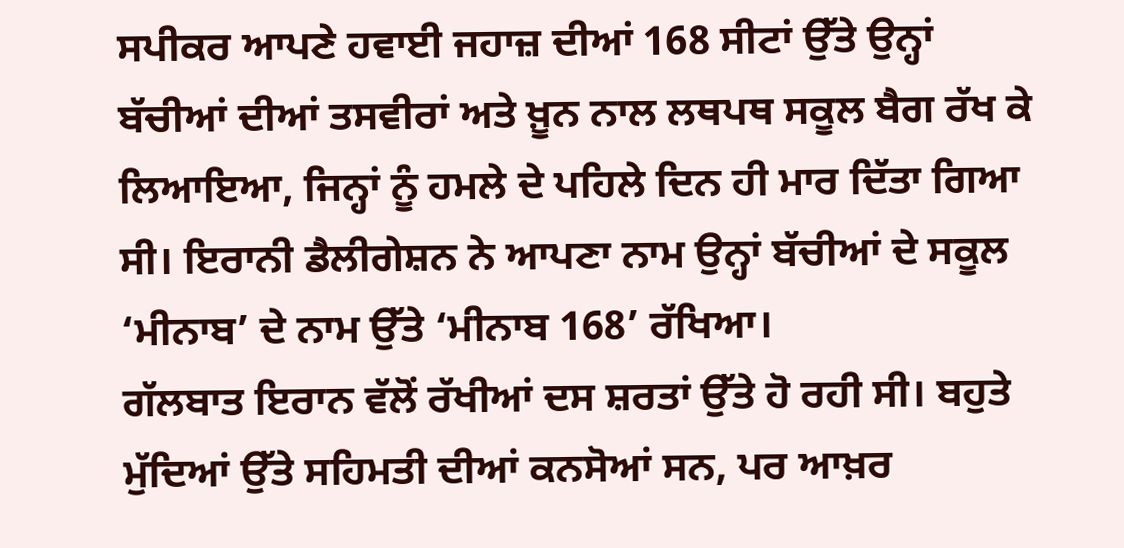ਸਪੀਕਰ ਆਪਣੇ ਹਵਾਈ ਜਹਾਜ਼ ਦੀਆਂ 168 ਸੀਟਾਂ ਉੱਤੇ ਉਨ੍ਹਾਂ ਬੱਚੀਆਂ ਦੀਆਂ ਤਸਵੀਰਾਂ ਅਤੇ ਖ਼ੂਨ ਨਾਲ ਲਥਪਥ ਸਕੂਲ ਬੈਗ ਰੱਖ ਕੇ ਲਿਆਇਆ, ਜਿਨ੍ਹਾਂ ਨੂੰ ਹਮਲੇ ਦੇ ਪਹਿਲੇ ਦਿਨ ਹੀ ਮਾਰ ਦਿੱਤਾ ਗਿਆ ਸੀ। ਇਰਾਨੀ ਡੈਲੀਗੇਸ਼ਨ ਨੇ ਆਪਣਾ ਨਾਮ ਉਨ੍ਹਾਂ ਬੱਚੀਆਂ ਦੇ ਸਕੂਲ ‘ਮੀਨਾਬ’ ਦੇ ਨਾਮ ਉੱਤੇ ‘ਮੀਨਾਬ 168’ ਰੱਖਿਆ।
ਗੱਲਬਾਤ ਇਰਾਨ ਵੱਲੋਂ ਰੱਖੀਆਂ ਦਸ ਸ਼ਰਤਾਂ ਉੱਤੇ ਹੋ ਰਹੀ ਸੀ। ਬਹੁਤੇ ਮੁੱਦਿਆਂ ਉੱਤੇ ਸਹਿਮਤੀ ਦੀਆਂ ਕਨਸੋਆਂ ਸਨ, ਪਰ ਆਖ਼ਰ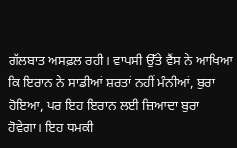ਗੱਲਬਾਤ ਅਸਫ਼ਲ ਰਹੀ। ਵਾਪਸੀ ਉੱਤੇ ਵੈਂਸ ਨੇ ਆਖਿਆ ਕਿ ਇਰਾਨ ਨੇ ਸਾਡੀਆਂ ਸ਼ਰਤਾਂ ਨਹੀਂ ਮੰਨੀਆਂ, ਬੁਰਾ ਹੋਇਆ, ਪਰ ਇਹ ਇਰਾਨ ਲਈ ਜ਼ਿਆਦਾ ਬੁਰਾ ਹੋਵੇਗਾ। ਇਹ ਧਮਕੀ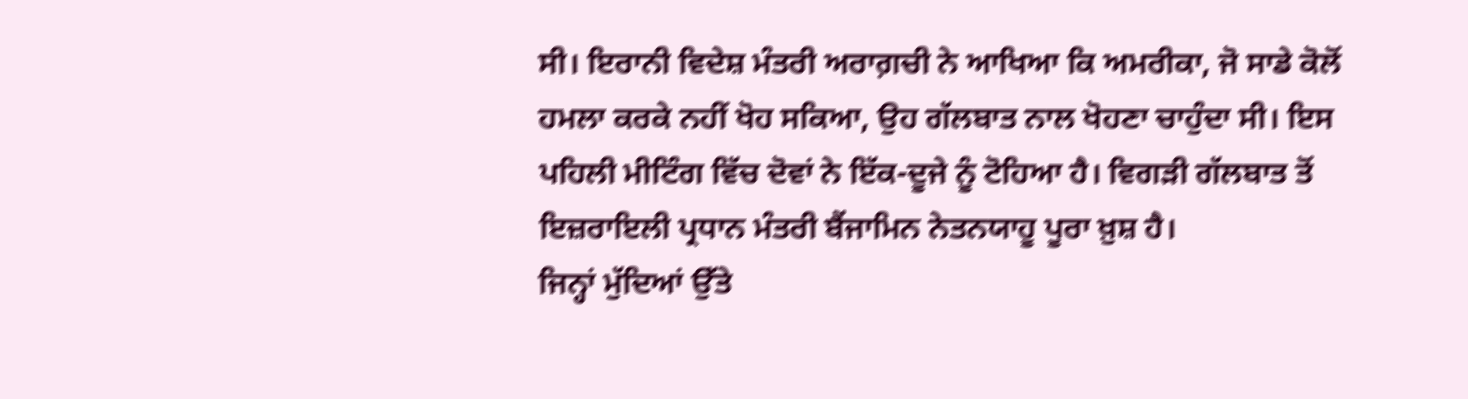ਸੀ। ਇਰਾਨੀ ਵਿਦੇਸ਼ ਮੰਤਰੀ ਅਰਾਗ਼ਚੀ ਨੇ ਆਖਿਆ ਕਿ ਅਮਰੀਕਾ, ਜੋ ਸਾਡੇ ਕੋਲੋਂ ਹਮਲਾ ਕਰਕੇ ਨਹੀਂ ਖੋਹ ਸਕਿਆ, ਉਹ ਗੱਲਬਾਤ ਨਾਲ ਖੋਹਣਾ ਚਾਹੁੰਦਾ ਸੀ। ਇਸ ਪਹਿਲੀ ਮੀਟਿੰਗ ਵਿੱਚ ਦੋਵਾਂ ਨੇ ਇੱਕ-ਦੂਜੇ ਨੂੰ ਟੋਹਿਆ ਹੈ। ਵਿਗੜੀ ਗੱਲਬਾਤ ਤੋਂ ਇਜ਼ਰਾਇਲੀ ਪ੍ਰਧਾਨ ਮੰਤਰੀ ਬੈਂਜਾਮਿਨ ਨੇਤਨਯਾਹੂ ਪੂਰਾ ਖ਼ੁਸ਼ ਹੈ।
ਜਿਨ੍ਹਾਂ ਮੁੱਦਿਆਂ ਉੱਤੇ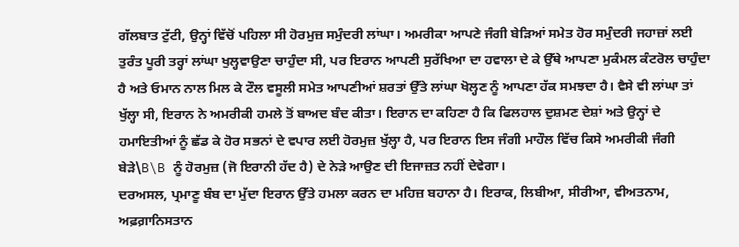ਗੱਲਬਾਤ ਟੁੱਟੀ, ਉਨ੍ਹਾਂ ਵਿੱਚੋਂ ਪਹਿਲਾ ਸੀ ਹੋਰਮੁਜ਼ ਸਮੁੰਦਰੀ ਲਾਂਘਾ। ਅਮਰੀਕਾ ਆਪਣੇ ਜੰਗੀ ਬੇੜਿਆਂ ਸਮੇਤ ਹੋਰ ਸਮੁੰਦਰੀ ਜਹਾਜ਼ਾਂ ਲਈ ਤੁਰੰਤ ਪੂਰੀ ਤਰ੍ਹਾਂ ਲਾਂਘਾ ਖੁਲ੍ਹਵਾਉਣਾ ਚਾਹੁੰਦਾ ਸੀ, ਪਰ ਇਰਾਨ ਆਪਣੀ ਸੁਰੱਖਿਆ ਦਾ ਹਵਾਲਾ ਦੇ ਕੇ ਉੱਥੇ ਆਪਣਾ ਮੁਕੰਮਲ ਕੰਟਰੋਲ ਚਾਹੁੰਦਾ ਹੈ ਅਤੇ ਓਮਾਨ ਨਾਲ ਮਿਲ ਕੇ ਟੌਲ ਵਸੂਲੀ ਸਮੇਤ ਆਪਣੀਆਂ ਸ਼ਰਤਾਂ ਉੱਤੇ ਲਾਂਘਾ ਖੋਲ੍ਹਣ ਨੂੰ ਆਪਣਾ ਹੱਕ ਸਮਝਦਾ ਹੈ। ਵੈਸੇ ਵੀ ਲਾਂਘਾ ਤਾਂ ਖੁੱਲ੍ਹਾ ਸੀ, ਇਰਾਨ ਨੇ ਅਮਰੀਕੀ ਹਮਲੇ ਤੋਂ ਬਾਅਦ ਬੰਦ ਕੀਤਾ। ਇਰਾਨ ਦਾ ਕਹਿਣਾ ਹੈ ਕਿ ਫਿਲਹਾਲ ਦੁਸ਼ਮਣ ਦੇਸ਼ਾਂ ਅਤੇ ਉਨ੍ਹਾਂ ਦੇ ਹਮਾਇਤੀਆਂ ਨੂੰ ਛੱਡ ਕੇ ਹੋਰ ਸਭਨਾਂ ਦੇ ਵਪਾਰ ਲਈ ਹੋਰਮੁਜ਼ ਖੁੱਲ੍ਹਾ ਹੈ, ਪਰ ਇਰਾਨ ਇਸ ਜੰਗੀ ਮਾਹੌਲ ਵਿੱਚ ਕਿਸੇ ਅਮਰੀਕੀ ਜੰਗੀ ਬੇੜੇ\B\B ਨੂੰ ਹੋਰਮੁਜ਼ (ਜੋ ਇਰਾਨੀ ਹੱਦ ਹੈ) ਦੇ ਨੇੜੇ ਆਉਣ ਦੀ ਇਜਾਜ਼ਤ ਨਹੀਂ ਦੇਵੇਗਾ।
ਦਰਅਸਲ, ਪ੍ਰਮਾਣੂ ਬੰਬ ਦਾ ਮੁੱਦਾ ਇਰਾਨ ਉੱਤੇ ਹਮਲਾ ਕਰਨ ਦਾ ਮਹਿਜ਼ ਬਹਾਨਾ ਹੈ। ਇਰਾਕ, ਲਿਬੀਆ, ਸੀਰੀਆ, ਵੀਅਤਨਾਮ, ਅਫ਼ਗ਼ਾਨਿਸਤਾਨ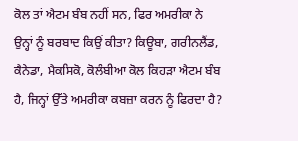ਕੋਲ ਤਾਂ ਐਟਮ ਬੰਬ ਨਹੀਂ ਸਨ, ਫਿਰ ਅਮਰੀਕਾ ਨੇ ਉਨ੍ਹਾਂ ਨੂੰ ਬਰਬਾਦ ਕਿਉਂ ਕੀਤਾ? ਕਿਊਬਾ, ਗਰੀਨਲੈਂਡ, ਕੈਨੇਡਾ, ਮੈਕਸਿਕੋ, ਕੋਲੰਬੀਆ ਕੋਲ ਕਿਹੜਾ ਐਟਮ ਬੰਬ ਹੈ, ਜਿਨ੍ਹਾਂ ਉੱਤੇ ਅਮਰੀਕਾ ਕਬਜ਼ਾ ਕਰਨ ਨੂੰ ਫਿਰਦਾ ਹੈ?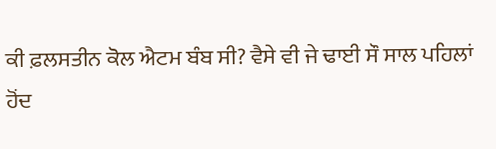ਕੀ ਫ਼ਲਸਤੀਨ ਕੋਲ ਐਟਮ ਬੰਬ ਸੀ? ਵੈਸੇ ਵੀ ਜੇ ਢਾਈ ਸੌ ਸਾਲ ਪਹਿਲਾਂ ਹੋਂਦ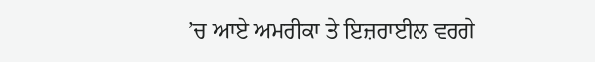’ਚ ਆਏ ਅਮਰੀਕਾ ਤੇ ਇਜ਼ਰਾਈਲ ਵਰਗੇ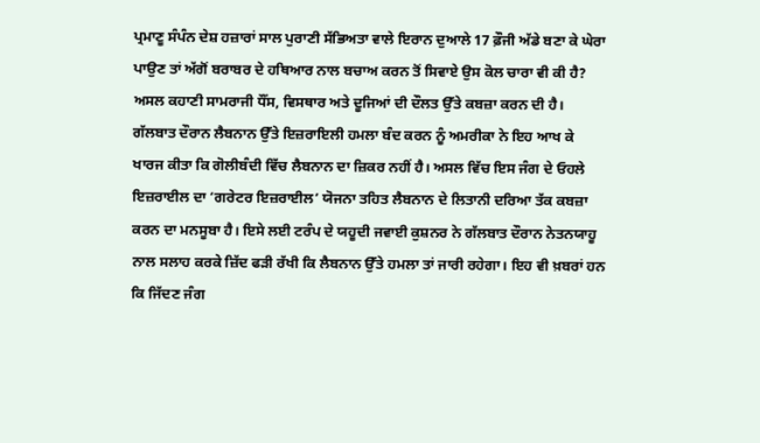ਪ੍ਰਮਾਣੂ ਸੰਪੰਨ ਦੇਸ਼ ਹਜ਼ਾਰਾਂ ਸਾਲ ਪੁਰਾਣੀ ਸੱਭਿਅਤਾ ਵਾਲੇ ਇਰਾਨ ਦੁਆਲੇ 17 ਫ਼ੌਜੀ ਅੱਡੇ ਬਣਾ ਕੇ ਘੇਰਾ ਪਾਉਣ ਤਾਂ ਅੱਗੋਂ ਬਰਾਬਰ ਦੇ ਹਥਿਆਰ ਨਾਲ ਬਚਾਅ ਕਰਨ ਤੋਂ ਸਿਵਾਏ ਉਸ ਕੋਲ ਚਾਰਾ ਵੀ ਕੀ ਹੈ? ਅਸਲ ਕਹਾਣੀ ਸਾਮਰਾਜੀ ਧੌਂਸ, ਵਿਸਥਾਰ ਅਤੇ ਦੂਜਿਆਂ ਦੀ ਦੌਲਤ ਉੱਤੇ ਕਬਜ਼ਾ ਕਰਨ ਦੀ ਹੈ।
ਗੱਲਬਾਤ ਦੌਰਾਨ ਲੈਬਨਾਨ ਉੱਤੇ ਇਜ਼ਰਾਇਲੀ ਹਮਲਾ ਬੰਦ ਕਰਨ ਨੂੰ ਅਮਰੀਕਾ ਨੇ ਇਹ ਆਖ ਕੇ ਖਾਰਜ ਕੀਤਾ ਕਿ ਗੋਲੀਬੰਦੀ ਵਿੱਚ ਲੈਬਨਾਨ ਦਾ ਜ਼ਿਕਰ ਨਹੀਂ ਹੈ। ਅਸਲ ਵਿੱਚ ਇਸ ਜੰਗ ਦੇ ਓਹਲੇ ਇਜ਼ਰਾਈਲ ਦਾ ‘ਗਰੇਟਰ ਇਜ਼ਰਾਈਲ’ ਯੋਜਨਾ ਤਹਿਤ ਲੈਬਨਾਨ ਦੇ ਲਿਤਾਨੀ ਦਰਿਆ ਤੱਕ ਕਬਜ਼ਾ ਕਰਨ ਦਾ ਮਨਸੂਬਾ ਹੈ। ਇਸੇ ਲਈ ਟਰੰਪ ਦੇ ਯਹੂਦੀ ਜਵਾਈ ਕੁਸ਼ਨਰ ਨੇ ਗੱਲਬਾਤ ਦੌਰਾਨ ਨੇਤਨਯਾਹੂ ਨਾਲ ਸਲਾਹ ਕਰਕੇ ਜ਼ਿੱਦ ਫੜੀ ਰੱਖੀ ਕਿ ਲੈਬਨਾਨ ਉੱਤੇ ਹਮਲਾ ਤਾਂ ਜਾਰੀ ਰਹੇਗਾ। ਇਹ ਵੀ ਖ਼ਬਰਾਂ ਹਨ ਕਿ ਜਿੱਦਣ ਜੰਗ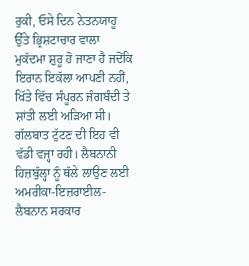ਰੁਕੀ, ਓਸੇ ਦਿਨ ਨੇਤਨਯਾਹੂ ਉੱਤੇ ਭ੍ਰਿਸ਼ਟਾਚਾਰ ਵਾਲਾ ਮੁਕੱਦਮਾ ਸ਼ੁਰੂ ਹੋ ਜਾਣਾ ਹੈ ਜਦੋਂਕਿ ਇਰਾਨ ਇਕੱਲਾ ਆਪਣੀ ਨਹੀਂ, ਖਿੱਤੇ ਵਿੱਚ ਸੰਪੂਰਨ ਜੰਗਬੰਦੀ ਤੇ ਸ਼ਾਂਤੀ ਲਈ ਅੜਿਆ ਸੀ। ਗੱਲਬਾਤ ਟੁੱਟਣ ਦੀ ਇਹ ਵੀ ਵੱਡੀ ਵਜ੍ਹਾ ਰਹੀ। ਲੈਬਨਾਨੀ ਹਿਜ਼ਬੁੱਲ੍ਹਾ ਨੂੰ ਥੱਲੇ ਲਾਉਣ ਲਈ ਅਮਰੀਕਾ-ਇਜ਼ਰਾਈਲ-ਲੈਬਨਾਨ ਸਰਕਾਰ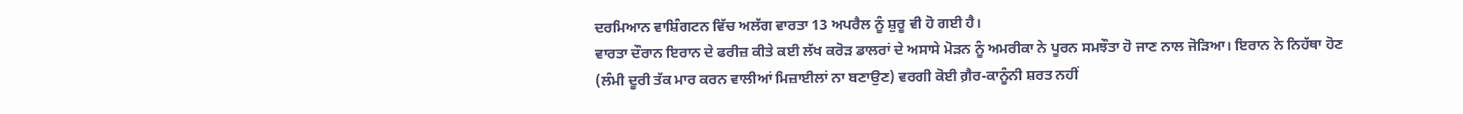ਦਰਮਿਆਨ ਵਾਸ਼ਿੰਗਟਨ ਵਿੱਚ ਅਲੱਗ ਵਾਰਤਾ 13 ਅਪਰੈਲ ਨੂੰ ਸ਼ੁਰੂ ਵੀ ਹੋ ਗਈ ਹੈ।
ਵਾਰਤਾ ਦੌਰਾਨ ਇਰਾਨ ਦੇ ਫਰੀਜ਼ ਕੀਤੇ ਕਈ ਲੱਖ ਕਰੋੜ ਡਾਲਰਾਂ ਦੇ ਅਸਾਸੇ ਮੋੜਨ ਨੂੰ ਅਮਰੀਕਾ ਨੇ ਪੂਰਨ ਸਮਝੌਤਾ ਹੋ ਜਾਣ ਨਾਲ ਜੋੜਿਆ। ਇਰਾਨ ਨੇ ਨਿਹੱਥਾ ਹੋਣ (ਲੰਮੀ ਦੂਰੀ ਤੱਕ ਮਾਰ ਕਰਨ ਵਾਲੀਆਂ ਮਿਜ਼ਾਈਲਾਂ ਨਾ ਬਣਾਉਣ) ਵਰਗੀ ਕੋਈ ਗ਼ੈਰ-ਕਾਨੂੰਨੀ ਸ਼ਰਤ ਨਹੀਂ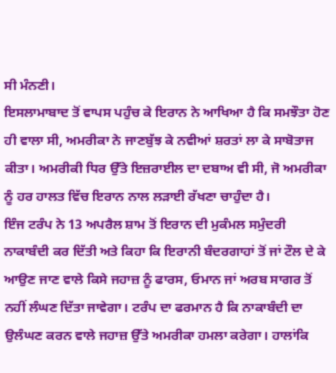ਸੀ ਮੰਨਣੀ।
ਇਸਲਾਮਾਬਾਦ ਤੋਂ ਵਾਪਸ ਪਹੁੰਚ ਕੇ ਇਰਾਨ ਨੇ ਆਖਿਆ ਹੈ ਕਿ ਸਮਝੌਤਾ ਹੋਣ ਹੀ ਵਾਲਾ ਸੀ, ਅਮਰੀਕਾ ਨੇ ਜਾਣਬੁੱਝ ਕੇ ਨਵੀਆਂ ਸ਼ਰਤਾਂ ਲਾ ਕੇ ਸਾਬੋਤਾਜ ਕੀਤਾ। ਅਮਰੀਕੀ ਧਿਰ ਉੱਤੇ ਇਜ਼ਰਾਈਲ ਦਾ ਦਬਾਅ ਵੀ ਸੀ, ਜੋ ਅਮਰੀਕਾ ਨੂੰ ਹਰ ਹਾਲਤ ਵਿੱਚ ਇਰਾਨ ਨਾਲ ਲੜਾਈ ਰੱਖਣਾ ਚਾਹੁੰਦਾ ਹੈ।
ਇੰਜ ਟਰੰਪ ਨੇ 13 ਅਪਰੈਲ ਸ਼ਾਮ ਤੋਂ ਇਰਾਨ ਦੀ ਮੁਕੰਮਲ ਸਮੁੰਦਰੀ ਨਾਕਾਬੰਦੀ ਕਰ ਦਿੱਤੀ ਅਤੇ ਕਿਹਾ ਕਿ ਇਰਾਨੀ ਬੰਦਰਗਾਹਾਂ ਤੋਂ ਜਾਂ ਟੌਲ ਦੇ ਕੇ ਆਉਣ ਜਾਣ ਵਾਲੇ ਕਿਸੇ ਜਹਾਜ਼ ਨੂੰ ਫਾਰਸ, ਓਮਾਨ ਜਾਂ ਅਰਬ ਸਾਗਰ ਤੋਂ ਨਹੀਂ ਲੰਘਣ ਦਿੱਤਾ ਜਾਵੇਗਾ। ਟਰੰਪ ਦਾ ਫਰਮਾਨ ਹੈ ਕਿ ਨਾਕਾਬੰਦੀ ਦਾ ਉਲੰਘਣ ਕਰਨ ਵਾਲੇ ਜਹਾਜ਼ ਉੱਤੇ ਅਮਰੀਕਾ ਹਮਲਾ ਕਰੇਗਾ। ਹਾਲਾਂਕਿ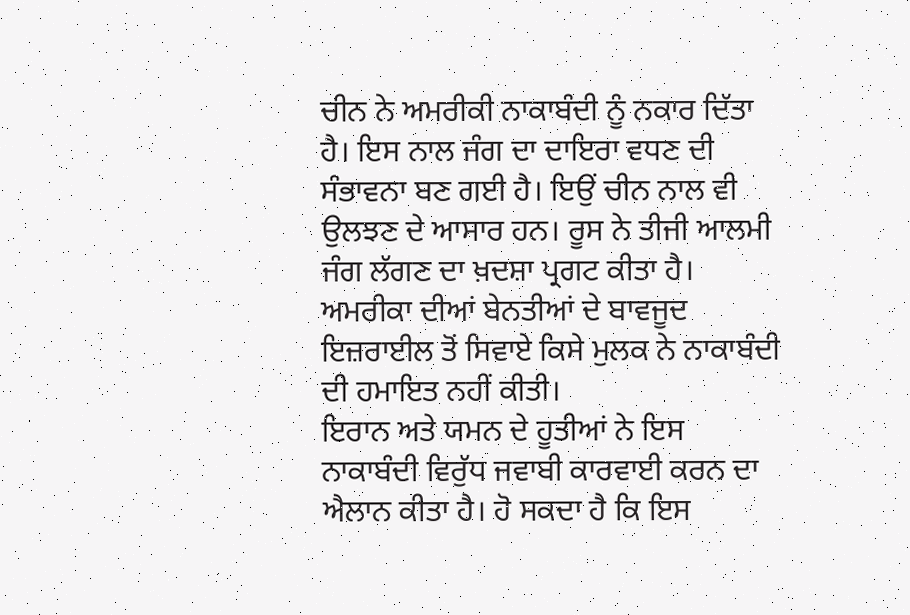ਚੀਨ ਨੇ ਅਮਰੀਕੀ ਨਾਕਾਬੰਦੀ ਨੂੰ ਨਕਾਰ ਦਿੱਤਾ ਹੈ। ਇਸ ਨਾਲ ਜੰਗ ਦਾ ਦਾਇਰਾ ਵਧਣ ਦੀ ਸੰਭਾਵਨਾ ਬਣ ਗਈ ਹੈ। ਇਉਂ ਚੀਨ ਨਾਲ ਵੀ ਉਲਝਣ ਦੇ ਆਸਾਰ ਹਨ। ਰੂਸ ਨੇ ਤੀਜੀ ਆਲਮੀ ਜੰਗ ਲੱਗਣ ਦਾ ਖ਼ਦਸ਼ਾ ਪ੍ਰਗਟ ਕੀਤਾ ਹੈ। ਅਮਰੀਕਾ ਦੀਆਂ ਬੇਨਤੀਆਂ ਦੇ ਬਾਵਜੂਦ ਇਜ਼ਰਾਈਲ ਤੋਂ ਸਿਵਾਏ ਕਿਸੇ ਮੁਲਕ ਨੇ ਨਾਕਾਬੰਦੀ ਦੀ ਹਮਾਇਤ ਨਹੀਂ ਕੀਤੀ।
ਇਰਾਨ ਅਤੇ ਯਮਨ ਦੇ ਹੂਤੀਆਂ ਨੇ ਇਸ ਨਾਕਾਬੰਦੀ ਵਿਰੁੱਧ ਜਵਾਬੀ ਕਾਰਵਾਈ ਕਰਨ ਦਾ ਐਲਾਨ ਕੀਤਾ ਹੈ। ਹੋ ਸਕਦਾ ਹੈ ਕਿ ਇਸ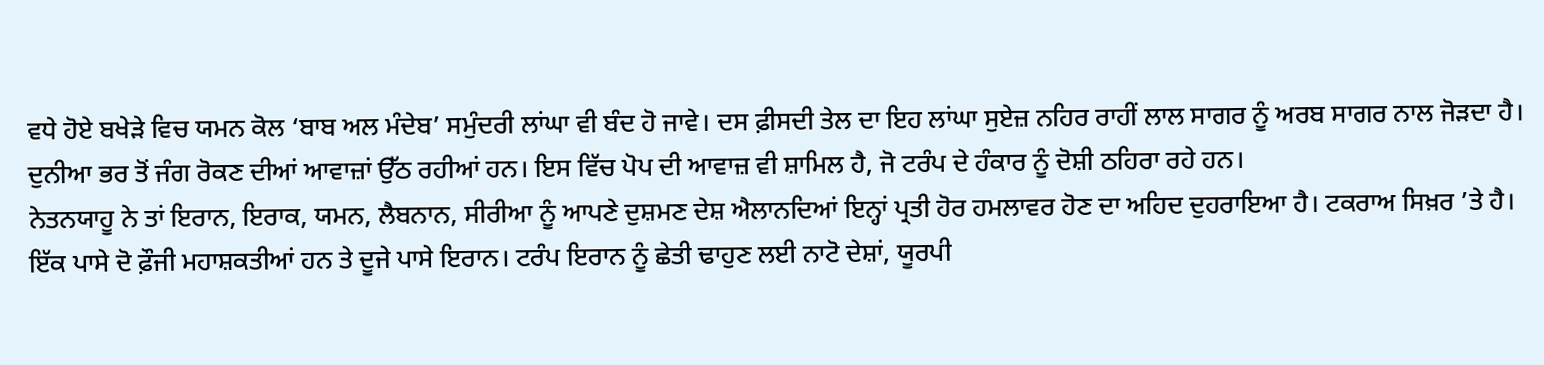ਵਧੇ ਹੋਏ ਬਖੇੜੇ ਵਿਚ ਯਮਨ ਕੋਲ ‘ਬਾਬ ਅਲ ਮੰਦੇਬ’ ਸਮੁੰਦਰੀ ਲਾਂਘਾ ਵੀ ਬੰਦ ਹੋ ਜਾਵੇ। ਦਸ ਫ਼ੀਸਦੀ ਤੇਲ ਦਾ ਇਹ ਲਾਂਘਾ ਸੁਏਜ਼ ਨਹਿਰ ਰਾਹੀਂ ਲਾਲ ਸਾਗਰ ਨੂੰ ਅਰਬ ਸਾਗਰ ਨਾਲ ਜੋੜਦਾ ਹੈ।
ਦੁਨੀਆ ਭਰ ਤੋਂ ਜੰਗ ਰੋਕਣ ਦੀਆਂ ਆਵਾਜ਼ਾਂ ਉੱਠ ਰਹੀਆਂ ਹਨ। ਇਸ ਵਿੱਚ ਪੋਪ ਦੀ ਆਵਾਜ਼ ਵੀ ਸ਼ਾਮਿਲ ਹੈ, ਜੋ ਟਰੰਪ ਦੇ ਹੰਕਾਰ ਨੂੰ ਦੋਸ਼ੀ ਠਹਿਰਾ ਰਹੇ ਹਨ।
ਨੇਤਨਯਾਹੂ ਨੇ ਤਾਂ ਇਰਾਨ, ਇਰਾਕ, ਯਮਨ, ਲੈਬਨਾਨ, ਸੀਰੀਆ ਨੂੰ ਆਪਣੇ ਦੁਸ਼ਮਣ ਦੇਸ਼ ਐਲਾਨਦਿਆਂ ਇਨ੍ਹਾਂ ਪ੍ਰਤੀ ਹੋਰ ਹਮਲਾਵਰ ਹੋਣ ਦਾ ਅਹਿਦ ਦੁਹਰਾਇਆ ਹੈ। ਟਕਰਾਅ ਸਿਖ਼ਰ ’ਤੇ ਹੈ। ਇੱਕ ਪਾਸੇ ਦੋ ਫ਼ੌਜੀ ਮਹਾਸ਼ਕਤੀਆਂ ਹਨ ਤੇ ਦੂਜੇ ਪਾਸੇ ਇਰਾਨ। ਟਰੰਪ ਇਰਾਨ ਨੂੰ ਛੇਤੀ ਢਾਹੁਣ ਲਈ ਨਾਟੋ ਦੇਸ਼ਾਂ, ਯੂਰਪੀ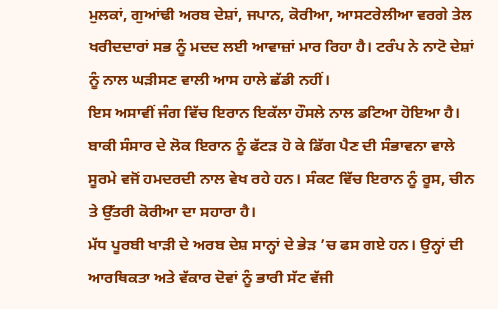ਮੁਲਕਾਂ, ਗੁਆਂਢੀ ਅਰਬ ਦੇਸ਼ਾਂ, ਜਪਾਨ, ਕੋਰੀਆ, ਆਸਟਰੇਲੀਆ ਵਰਗੇ ਤੇਲ ਖਰੀਦਦਾਰਾਂ ਸਭ ਨੂੰ ਮਦਦ ਲਈ ਆਵਾਜ਼ਾਂ ਮਾਰ ਰਿਹਾ ਹੈ। ਟਰੰਪ ਨੇ ਨਾਟੋ ਦੇਸ਼ਾਂ ਨੂੰ ਨਾਲ ਘੜੀਸਣ ਵਾਲੀ ਆਸ ਹਾਲੇ ਛੱਡੀ ਨਹੀਂ।
ਇਸ ਅਸਾਵੀਂ ਜੰਗ ਵਿੱਚ ਇਰਾਨ ਇਕੱਲਾ ਹੌਸਲੇ ਨਾਲ ਡਟਿਆ ਹੋਇਆ ਹੈ। ਬਾਕੀ ਸੰਸਾਰ ਦੇ ਲੋਕ ਇਰਾਨ ਨੂੰ ਫੱਟੜ ਹੋ ਕੇ ਡਿੱਗ ਪੈਣ ਦੀ ਸੰਭਾਵਨਾ ਵਾਲੇ ਸੂਰਮੇ ਵਜੋਂ ਹਮਦਰਦੀ ਨਾਲ ਵੇਖ ਰਹੇ ਹਨ। ਸੰਕਟ ਵਿੱਚ ਇਰਾਨ ਨੂੰ ਰੂਸ, ਚੀਨ ਤੇ ਉੱਤਰੀ ਕੋਰੀਆ ਦਾ ਸਹਾਰਾ ਹੈ।
ਮੱਧ ਪੂਰਬੀ ਖਾੜੀ ਦੇ ਅਰਬ ਦੇਸ਼ ਸਾਨ੍ਹਾਂ ਦੇ ਭੇੜ ’ਚ ਫਸ ਗਏ ਹਨ। ਉਨ੍ਹਾਂ ਦੀ ਆਰਥਿਕਤਾ ਅਤੇ ਵੱਕਾਰ ਦੋਵਾਂ ਨੂੰ ਭਾਰੀ ਸੱਟ ਵੱਜੀ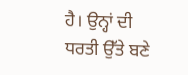ਹੈ। ਉਨ੍ਹਾਂ ਦੀ ਧਰਤੀ ਉੱਤੇ ਬਣੇ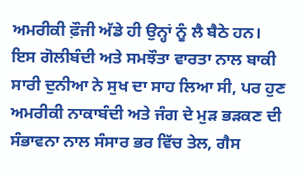ਅਮਰੀਕੀ ਫ਼ੌਜੀ ਅੱਡੇ ਹੀ ਉਨ੍ਹਾਂ ਨੂੰ ਲੈ ਬੈਠੇ ਹਨ।
ਇਸ ਗੋਲੀਬੰਦੀ ਅਤੇ ਸਮਝੌਤਾ ਵਾਰਤਾ ਨਾਲ ਬਾਕੀ ਸਾਰੀ ਦੁਨੀਆ ਨੇ ਸੁਖ ਦਾ ਸਾਹ ਲਿਆ ਸੀ, ਪਰ ਹੁਣ ਅਮਰੀਕੀ ਨਾਕਾਬੰਦੀ ਅਤੇ ਜੰਗ ਦੇ ਮੁੜ ਭੜਕਣ ਦੀ ਸੰਭਾਵਨਾ ਨਾਲ ਸੰਸਾਰ ਭਰ ਵਿੱਚ ਤੇਲ, ਗੈਸ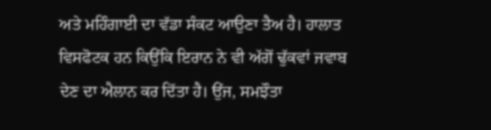ਅਤੇ ਮਹਿੰਗਾਈ ਦਾ ਵੱਡਾ ਸੰਕਟ ਆਉਣਾ ਤੈਅ ਹੈ। ਹਾਲਾਤ ਵਿਸਫੋਟਕ ਹਨ ਕਿਉਂਕਿ ਇਰਾਨ ਨੇ ਵੀ ਅੱਗੋਂ ਢੁੱਕਵਾਂ ਜਵਾਬ ਦੇਣ ਦਾ ਐਲਾਨ ਕਰ ਦਿੱਤਾ ਹੈ। ਉਂਜ, ਸਮਝੌਤਾ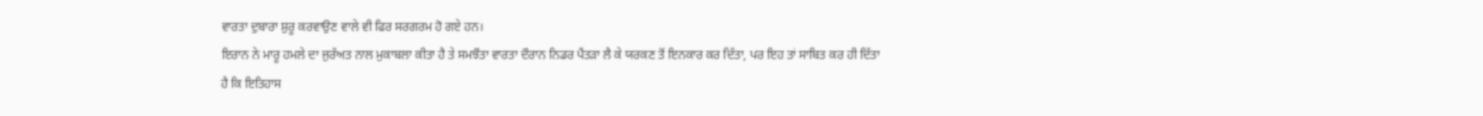ਵਾਰਤਾ ਦੁਬਾਰਾ ਸ਼ੁਰੂ ਕਰਵਾਉਣ ਵਾਲੇ ਵੀ ਫਿਰ ਸਰਗਰਮ ਹੋ ਗਏ ਹਨ।
ਇਰਾਨ ਨੇ ਮਾਰੂ ਹਮਲੇ ਦਾ ਜੁਰੱਅਤ ਨਾਲ ਮੁਕਾਬਲਾ ਕੀਤਾ ਹੈ ਤੇ ਸਮਝੌਤਾ ਵਾਰਤਾ ਦੌਰਾਨ ਨਿਡਰ ਪੈਂਤੜਾ ਲੈ ਕੇ ਯਰਕਣ ਤੋਂ ਇਨਕਾਰ ਕਰ ਦਿੱਤਾ, ਪਰ ਇਹ ਤਾਂ ਸਾਬਿਤ ਕਰ ਹੀ ਦਿੱਤਾ ਹੈ ਕਿ ਇਤਿਹਾਸ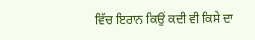ਵਿੱਚ ਇਰਾਨ ਕਿਉਂ ਕਦੀ ਵੀ ਕਿਸੇ ਦਾ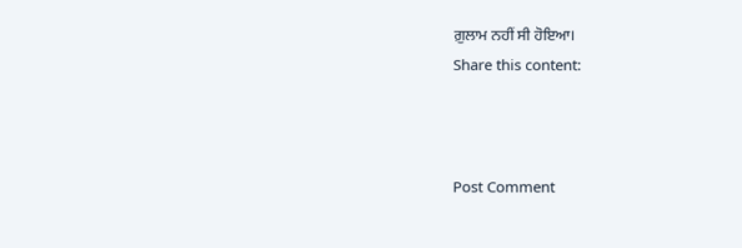ਗ਼ੁਲਾਮ ਨਹੀਂ ਸੀ ਹੋਇਆ।
Share this content:



Post Comment